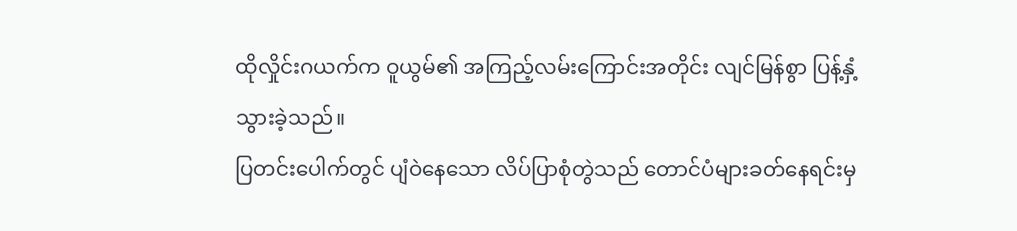ထိုလှိုင်းဂယက်က ဝူယွမ်၏ အကြည့်လမ်းကြောင်းအတိုင်း လျင်မြန်စွာ ပြန့်နှံ့သွားခဲ့သည်။
ပြတင်းပေါက်တွင် ပျံဝဲနေသော လိပ်ပြာစုံတွဲသည် တောင်ပံများခတ်နေရင်းမှ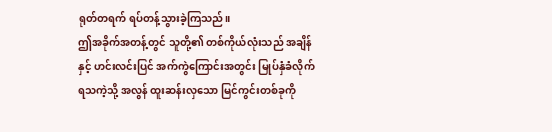ရုတ်တရက် ရပ်တန့်သွားခဲ့ကြသည်။
ဤအခိုက်အတန့်တွင် သူတို့၏ တစ်ကိုယ်လုံးသည် အချိန်နှင့် ဟင်းလင်းပြင် အက်ကွဲကြောင်းအတွင်း မြုပ်နှံခံလိုက်ရသကဲ့သို့ အလွန် ထူးဆန်းလှသော မြင်ကွင်းတစ်ခုကို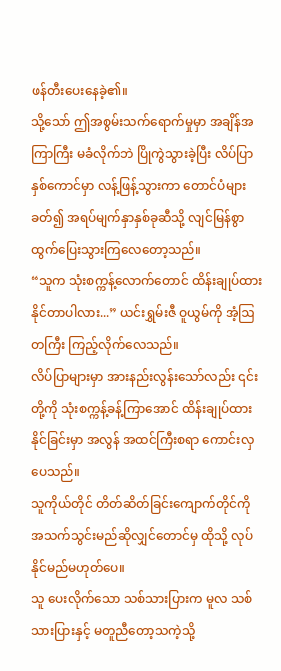ဖန်တီးပေးနေခဲ့၏။
သို့သော် ဤအစွမ်းသက်ရောက်မှုမှာ အချိန်အကြာကြီး မခံလိုက်ဘဲ ပြိုကွဲသွားခဲ့ပြီး လိပ်ပြာနှစ်ကောင်မှာ လန့်ဖြန့်သွားကာ တောင်ပံများခတ်၍ အရပ်မျက်နှာနှစ်ခုဆီသို့ လျင်မြန်စွာ ထွက်ပြေးသွားကြလေတော့သည်။
“သူက သုံးစက္ကန့်လောက်တောင် ထိန်းချုပ်ထားနိုင်တာပါလား...” ယင်းရွှမ်းဇီ ဝူယွမ်ကို အံ့ဩတကြီး ကြည့်လိုက်လေသည်။
လိပ်ပြာများမှာ အားနည်းလွန်းသော်လည်း ၎င်းတို့ကို သုံးစက္ကန့်ခန့်ကြာအောင် ထိန်းချုပ်ထားနိုင်ခြင်းမှာ အလွန် အထင်ကြီးစရာ ကောင်းလှပေသည်။
သူကိုယ်တိုင် တိတ်ဆိတ်ခြင်းကျောက်တိုင်ကို အသက်သွင်းမည်ဆိုလျှင်တောင်မှ ထိုသို့ လုပ်နိုင်မည်မဟုတ်ပေ။
သူ ပေးလိုက်သော သစ်သားပြားက မူလ သစ်သားပြားနှင့် မတူညီတော့သကဲ့သို့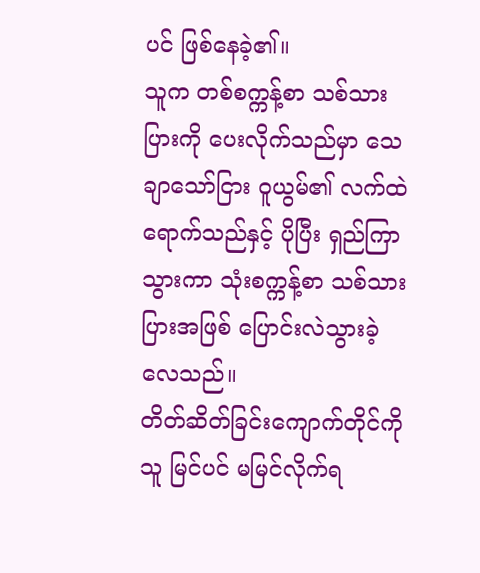ပင် ဖြစ်နေခဲ့၏။
သူက တစ်စက္ကန့်စာ သစ်သားပြားကို ပေးလိုက်သည်မှာ သေချာသော်ငြား ဝူယွမ်၏ လက်ထဲရောက်သည်နှင့် ပိုပြီး ရှည်ကြာသွားကာ သုံးစက္ကန့်စာ သစ်သားပြားအဖြစ် ပြောင်းလဲသွားခဲ့လေသည်။
တိတ်ဆိတ်ခြင်းကျောက်တိုင်ကို သူ မြင်ပင် မမြင်လိုက်ရ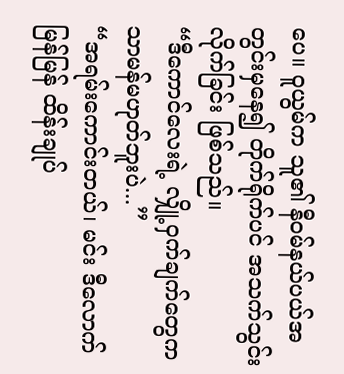ပေ။ ဝူယွမ်က သူ၏ နီ၀မ်နယ်ပယ်အတွင်းမှနေ၍ တိုက်ရိုက်ပင် အသက်သွင်းလိုက်ခြင်း ဖြစ်သည်။
“ဒီကောင်လေးရဲ့ လျှို့ဝှက်ချက်တွေက သာမန်မဟုတ်ဘူးပဲ...”
“အရမ်းကောင်းတယ်၊ မင်း ဒီလောက်မြန်မြန် ထိန်းချုပ်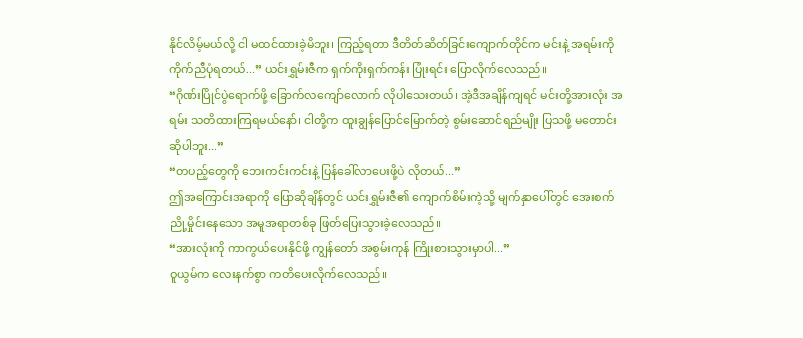နိုင်လိမ့်မယ်လို့ ငါ မထင်ထားခဲ့မိဘူး၊ ကြည့်ရတာ ဒီတိတ်ဆိတ်ခြင်းကျောက်တိုင်က မင်းနဲ့ အရမ်းကို ကိုက်ညီပုံရတယ်...” ယင်းရွှမ်းဇီက ရှက်ကိုးရှက်ကန်း ပြုံးရင်း ပြောလိုက်လေသည်။
“ဂိုဏ်းပြိုင်ပွဲရောက်ဖို့ ခြောက်လကျော်လောက် လိုပါသေးတယ်၊ အဲ့ဒီအချိန်ကျရင် မင်းတို့အားလုံး အရမ်း သတိထားကြရမယ်နော်၊ ငါတို့က ထူးချွန်ပြောင်မြောက်တဲ့ စွမ်းဆောင်ရည်မျိုး ပြသဖို့ မတောင်းဆိုပါဘူး...”
“တပည့်တွေကို ဘေးကင်းကင်းနဲ့ ပြန်ခေါ်လာပေးဖို့ပဲ လိုတယ်...”
ဤအကြောင်းအရာကို ပြောဆိုချိန်တွင် ယင်းရွှမ်းဇီ၏ ကျောက်စိမ်းကဲ့သို့ မျက်နှာပေါ်တွင် အေးစက်ညို့မှိုင်းနေသော အမူအရာတစ်ခု ဖြတ်ပြေးသွားခဲ့လေသည်။
“အားလုံးကို ကာကွယ်ပေးနိုင်ဖို့ ကျွန်တော် အစွမ်းကုန် ကြိုးစားသွားမှာပါ...”
ဝူယွမ်က လေးနက်စွာ ကတိပေးလိုက်လေသည်။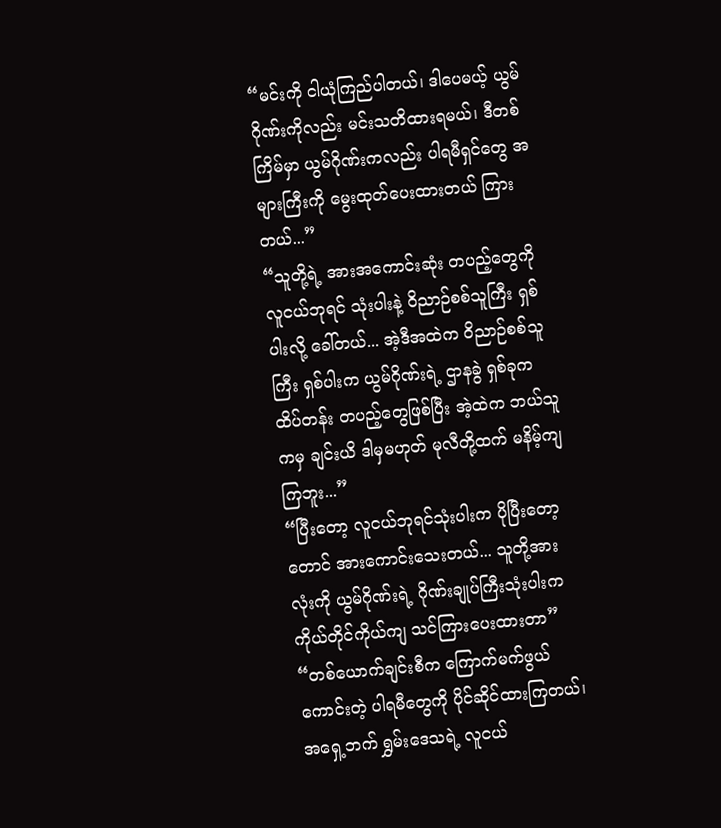“မင်းကို ငါယုံကြည်ပါတယ်၊ ဒါပေမယ့် ယွမ်ဂိုဏ်းကိုလည်း မင်းသတိထားရမယ်၊ ဒီတစ်ကြိမ်မှာ ယွမ်ဂိုဏ်းကလည်း ပါရမီရှင်တွေ အများကြီးကို မွေးထုတ်ပေးထားတယ် ကြားတယ်...”
“သူတို့ရဲ့ အားအကောင်းဆုံး တပည့်တွေကို လူငယ်ဘုရင် သုံးပါးနဲ့ ဝိညာဉ်စစ်သူကြီး ရှစ်ပါးလို့ ခေါ်တယ်... အဲ့ဒီအထဲက ဝိညာဉ်စစ်သူကြီး ရှစ်ပါးက ယွမ်ဂိုဏ်းရဲ့ ဌာနခွဲ ရှစ်ခုက ထိပ်တန်း တပည့်တွေဖြစ်ပြီး အဲ့ထဲက ဘယ်သူကမှ ချင်းယိ ဒါမှမဟုတ် မုလီတို့ထက် မနိမ့်ကျကြဘူး...”
“ပြီးတော့ လူငယ်ဘုရင်သုံးပါးက ပိုပြီးတော့တောင် အားကောင်းသေးတယ်... သူတို့အားလုံးကို ယွမ်ဂိုဏ်းရဲ့ ဂိုဏ်းချုပ်ကြီးသုံးပါးက ကိုယ်တိုင်ကိုယ်ကျ သင်ကြားပေးထားတာ”
“တစ်ယောက်ချင်းစီက ကြောက်မက်ဖွယ်ကောင်းတဲ့ ပါရမီတွေကို ပိုင်ဆိုင်ထားကြတယ်၊ အရှေ့ဘက် ရွှမ်းဒေသရဲ့ လူငယ်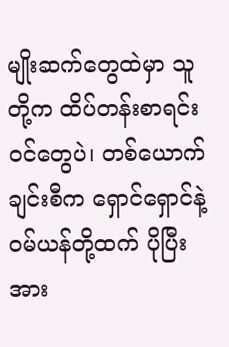မျိုးဆက်တွေထဲမှာ သူတို့က ထိပ်တန်းစာရင်းဝင်တွေပဲ၊ တစ်ယောက်ချင်းစီက ရှောင်ရှောင်နဲ့ ဝမ်ယန်တို့ထက် ပိုပြီး အား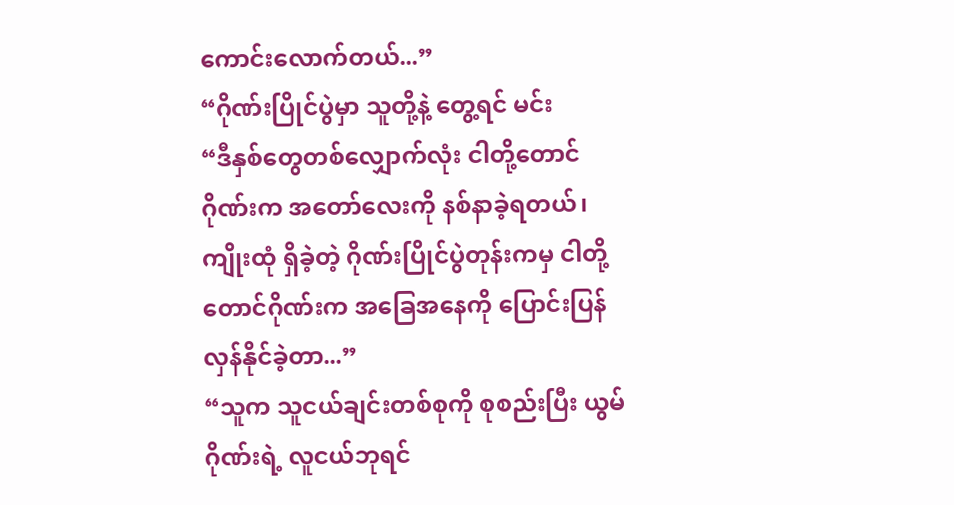ကောင်းလောက်တယ်...”
“ဂိုဏ်းပြိုင်ပွဲမှာ သူတို့နဲ့ တွေ့ရင် မင်း
“ဒီနှစ်တွေတစ်လျှောက်လုံး ငါတို့တောင်ဂိုဏ်းက အတော်လေးကို နစ်နာခဲ့ရတယ်၊ ကျိုးထုံ ရှိခဲ့တဲ့ ဂိုဏ်းပြိုင်ပွဲတုန်းကမှ ငါတို့ တောင်ဂိုဏ်းက အခြေအနေကို ပြောင်းပြန်လှန်နိုင်ခဲ့တာ...”
“သူက သူငယ်ချင်းတစ်စုကို စုစည်းပြီး ယွမ်ဂိုဏ်းရဲ့ လူငယ်ဘုရင်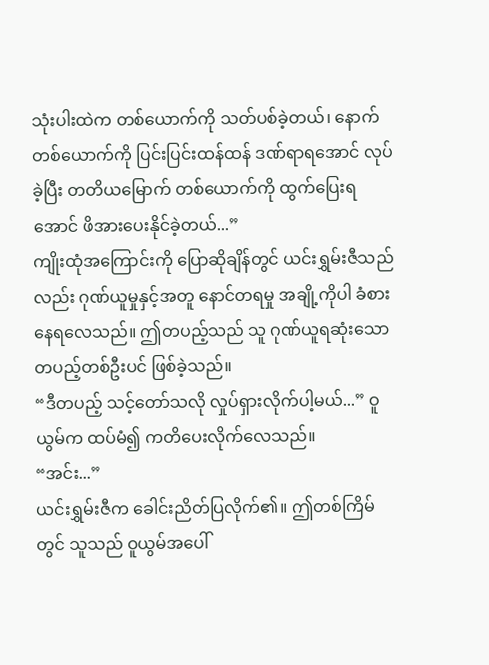သုံးပါးထဲက တစ်ယောက်ကို သတ်ပစ်ခဲ့တယ်၊ နောက်တစ်ယောက်ကို ပြင်းပြင်းထန်ထန် ဒဏ်ရာရအောင် လုပ်ခဲ့ပြီး တတိယမြောက် တစ်ယောက်ကို ထွက်ပြေးရအောင် ဖိအားပေးနိုင်ခဲ့တယ်...”
ကျိုးထုံအကြောင်းကို ပြောဆိုချိန်တွင် ယင်းရွှမ်းဇီသည်လည်း ဂုဏ်ယူမှုနှင့်အတူ နောင်တရမှု အချို့ကိုပါ ခံစားနေရလေသည်။ ဤတပည့်သည် သူ ဂုဏ်ယူရဆုံးသော တပည့်တစ်ဦးပင် ဖြစ်ခဲ့သည်။
“ဒီတပည့် သင့်တော်သလို လှုပ်ရှားလိုက်ပါ့မယ်...” ဝူယွမ်က ထပ်မံ၍ ကတိပေးလိုက်လေသည်။
“အင်း...”
ယင်းရွှမ်းဇီက ခေါင်းညိတ်ပြလိုက်၏။ ဤတစ်ကြိမ်တွင် သူသည် ဝူယွမ်အပေါ်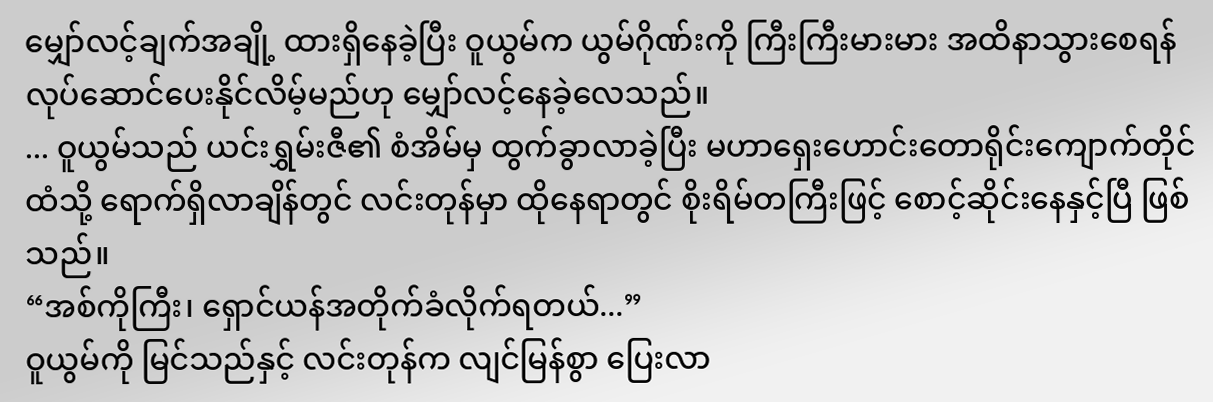မျှော်လင့်ချက်အချို့ ထားရှိနေခဲ့ပြီး ဝူယွမ်က ယွမ်ဂိုဏ်းကို ကြီးကြီးမားမား အထိနာသွားစေရန် လုပ်ဆောင်ပေးနိုင်လိမ့်မည်ဟု မျှော်လင့်နေခဲ့လေသည်။
... ဝူယွမ်သည် ယင်းရွှမ်းဇီ၏ စံအိမ်မှ ထွက်ခွာလာခဲ့ပြီး မဟာရှေးဟောင်းတောရိုင်းကျောက်တိုင်ထံသို့ ရောက်ရှိလာချိန်တွင် လင်းတုန်မှာ ထိုနေရာတွင် စိုးရိမ်တကြီးဖြင့် စောင့်ဆိုင်းနေနှင့်ပြီ ဖြစ်သည်။
“အစ်ကိုကြီး၊ ရှောင်ယန်အတိုက်ခံလိုက်ရတယ်...”
ဝူယွမ်ကို မြင်သည်နှင့် လင်းတုန်က လျင်မြန်စွာ ပြေးလာ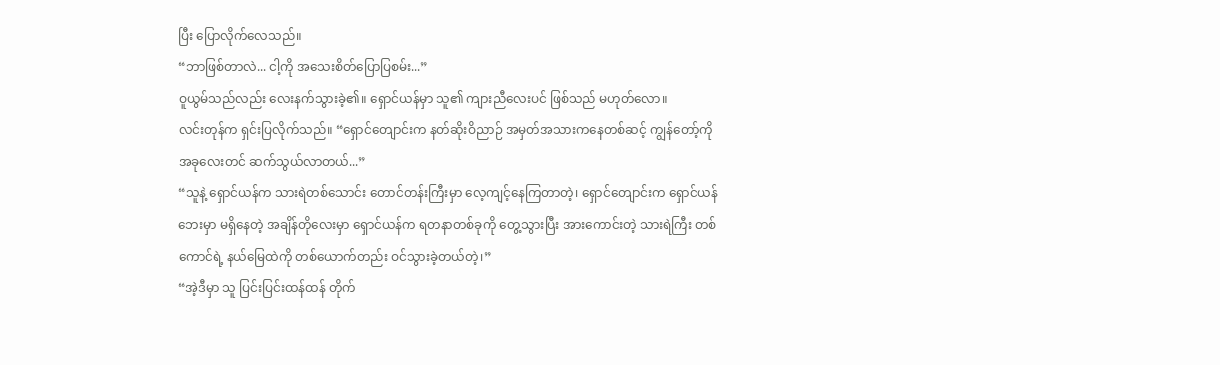ပြီး ပြောလိုက်လေသည်။
“ဘာဖြစ်တာလဲ... ငါ့ကို အသေးစိတ်ပြောပြစမ်း...”
ဝူယွမ်သည်လည်း လေးနက်သွားခဲ့၏။ ရှောင်ယန်မှာ သူ၏ ကျားညီလေးပင် ဖြစ်သည် မဟုတ်လော။
လင်းတုန်က ရှင်းပြလိုက်သည်။ “ရှောင်တျောင်းက နတ်ဆိုးဝိညာဉ် အမှတ်အသားကနေတစ်ဆင့် ကျွန်တော့်ကို အခုလေးတင် ဆက်သွယ်လာတယ်...”
“သူနဲ့ ရှောင်ယန်က သားရဲတစ်သောင်း တောင်တန်းကြီးမှာ လေ့ကျင့်နေကြတာတဲ့၊ ရှောင်တျောင်းက ရှောင်ယန်ဘေးမှာ မရှိနေတဲ့ အချိန်တိုလေးမှာ ရှောင်ယန်က ရတနာတစ်ခုကို တွေ့သွားပြီး အားကောင်းတဲ့ သားရဲကြီး တစ်ကောင်ရဲ့ နယ်မြေထဲကို တစ်ယောက်တည်း ဝင်သွားခဲ့တယ်တဲ့၊”
“အဲ့ဒီမှာ သူ ပြင်းပြင်းထန်ထန် တိုက်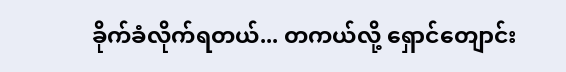ခိုက်ခံလိုက်ရတယ်... တကယ်လို့ ရှောင်တျောင်း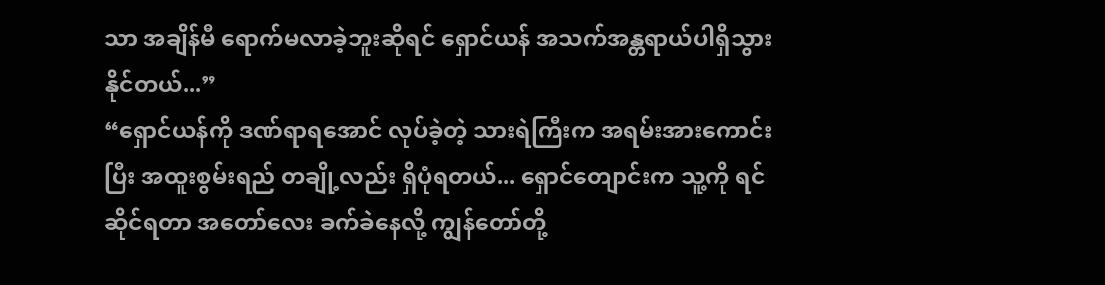သာ အချိန်မီ ရောက်မလာခဲ့ဘူးဆိုရင် ရှောင်ယန် အသက်အန္တရာယ်ပါရှိသွားနိုင်တယ်...”
“ရှောင်ယန်ကို ဒဏ်ရာရအောင် လုပ်ခဲ့တဲ့ သားရဲကြီးက အရမ်းအားကောင်းပြီး အထူးစွမ်းရည် တချို့လည်း ရှိပုံရတယ်... ရှောင်တျောင်းက သူ့ကို ရင်ဆိုင်ရတာ အတော်လေး ခက်ခဲနေလို့ ကျွန်တော်တို့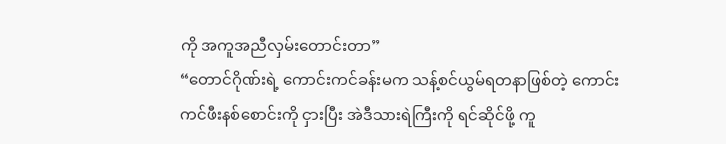ကို အကူအညီလှမ်းတောင်းတာ”
“တောင်ဂိုဏ်းရဲ့ ကောင်းကင်ခန်းမက သန့်စင်ယွမ်ရတနာဖြစ်တဲ့ ကောင်းကင်ဖီးနစ်စောင်းကို ငှားပြီး အဲဒီသားရဲကြီးကို ရင်ဆိုင်ဖို့ ကူ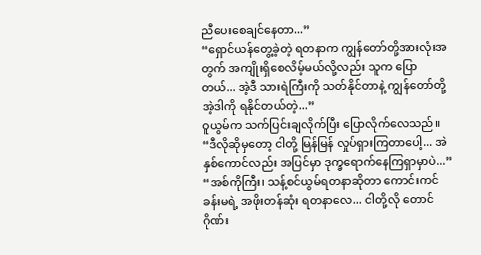ညီပေးစေချင်နေတာ...”
“ရှောင်ယန်တွေ့ခဲ့တဲ့ ရတနာက ကျွန်တော်တို့အားလုံးအတွက် အကျိုးရှိစေလိမ့်မယ်လို့လည်း သူက ပြောတယ်... အဲ့ဒီ သားရဲကြီးကို သတ်နိုင်တာနဲ့ ကျွန်တော်တို့ အဲ့ဒါကို ရနိုင်တယ်တဲ့...”
ဝူယွမ်က သက်ပြင်းချလိုက်ပြီး ပြောလိုက်လေသည်။ “ဒီလိုဆိုမှတော့ ငါတို့ မြန်မြန် လှုပ်ရှားကြတာပေါ့... အဲနှစ်ကောင်လည်း အပြင်မှာ ဒုက္ခရောက်နေကြရှာမှာပဲ...”
“အစ်ကိုကြီး၊ သန့်စင်ယွမ်ရတနာဆိုတာ ကောင်းကင်ခန်းမရဲ့ အဖိုးတန်ဆုံး ရတနာလေ... ငါတို့လို တောင်ဂိုဏ်း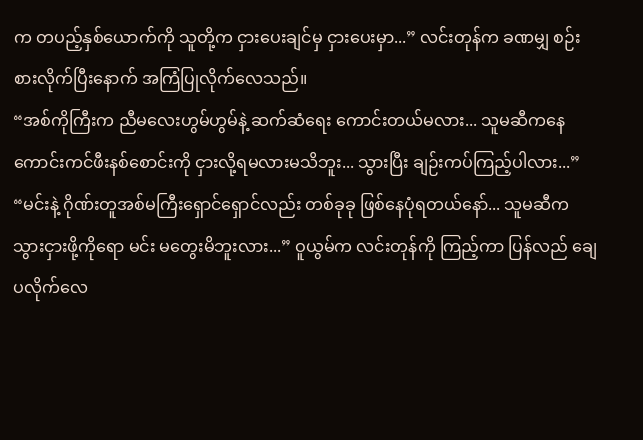က တပည့်နှစ်ယောက်ကို သူတို့က ငှားပေးချင်မှ ငှားပေးမှာ...” လင်းတုန်က ခဏမျှ စဉ်းစားလိုက်ပြီးနောက် အကြံပြုလိုက်လေသည်။
“အစ်ကိုကြီးက ညီမလေးဟွမ်ဟွမ်နဲ့ ဆက်ဆံရေး ကောင်းတယ်မလား... သူမဆီကနေ ကောင်းကင်ဖီးနစ်စောင်းကို ငှားလို့ရမလားမသိဘူး... သွားပြီး ချဉ်းကပ်ကြည့်ပါလား...”
“မင်းနဲ့ ဂိုဏ်းတူအစ်မကြီးရှောင်ရှောင်လည်း တစ်ခုခု ဖြစ်နေပုံရတယ်နော်... သူမဆီက သွားငှားဖို့ကိုရော မင်း မတွေးမိဘူးလား...” ဝူယွမ်က လင်းတုန်ကို ကြည့်ကာ ပြန်လည် ချေပလိုက်လေ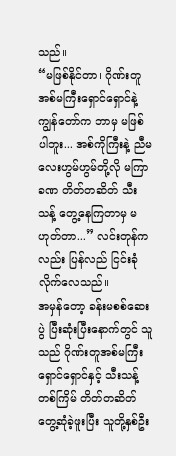သည်။
“မဖြစ်နိုင်တာ၊ ဂိုဏ်းတူအစ်မကြီးရှောင်ရှောင်နဲ့ ကျွန်တော်က ဘာမှ မဖြစ်ပါဘူး... အစ်ကိုကြီးနဲ့ ညီမလေးဟွမ်ဟွမ်တို့လို မကြာခဏ တိတ်တဆိတ် သီးသန့် တွေ့နေကြတာမှ မဟုတ်တာ...” လင်းတုန်ကလည်း ပြန်လည် ငြင်းခုံလိုက်လေသည်။
အမှန်တော့ ခန်းမစစ်ဆေးပွဲ ပြီးဆုံးပြီးနောက်တွင် သူသည် ဂိုဏ်းတူအစ်မကြီးရှောင်ရှောင်နှင့် သီးသန့် တစ်ကြိမ် တိတ်တဆိတ် တွေ့ဆုံခဲ့ဖူးပြီး သူတို့နှစ်ဦး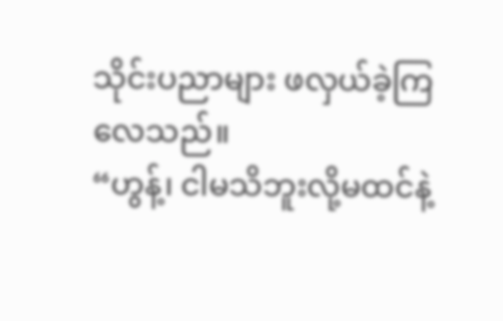သိုင်းပညာများ ဖလှယ်ခဲ့ကြလေသည်။
“ဟွန့်၊ ငါမသိဘူးလို့မထင်နဲ့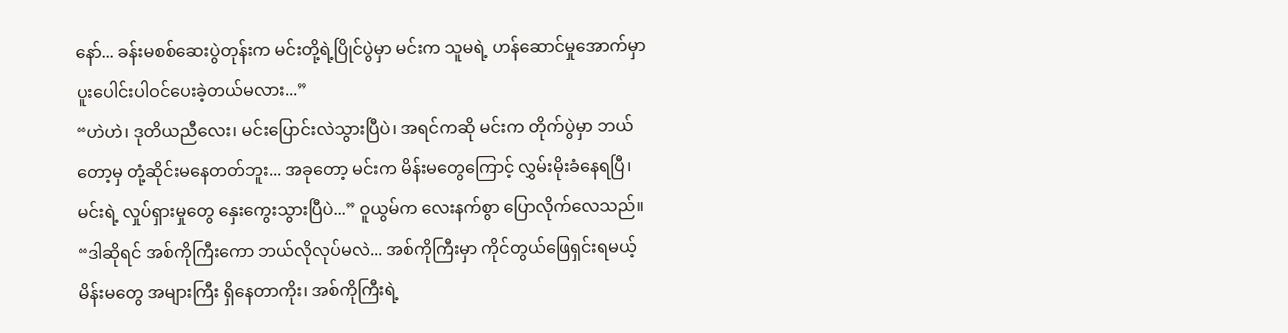နော်... ခန်းမစစ်ဆေးပွဲတုန်းက မင်းတို့ရဲ့ပြိုင်ပွဲမှာ မင်းက သူမရဲ့ ဟန်ဆောင်မှုအောက်မှာ ပူးပေါင်းပါဝင်ပေးခဲ့တယ်မလား...”
“ဟဲဟဲ၊ ဒုတိယညီလေး၊ မင်းပြောင်းလဲသွားပြီပဲ၊ အရင်ကဆို မင်းက တိုက်ပွဲမှာ ဘယ်တော့မှ တုံ့ဆိုင်းမနေတတ်ဘူး... အခုတော့ မင်းက မိန်းမတွေကြောင့် လွှမ်းမိုးခံနေရပြီ၊ မင်းရဲ့ လှုပ်ရှားမှုတွေ နှေးကွေးသွားပြီပဲ...” ဝူယွမ်က လေးနက်စွာ ပြောလိုက်လေသည်။
“ဒါဆိုရင် အစ်ကိုကြီးကော ဘယ်လိုလုပ်မလဲ... အစ်ကိုကြီးမှာ ကိုင်တွယ်ဖြေရှင်းရမယ့် မိန်းမတွေ အများကြီး ရှိနေတာကိုး၊ အစ်ကိုကြီးရဲ့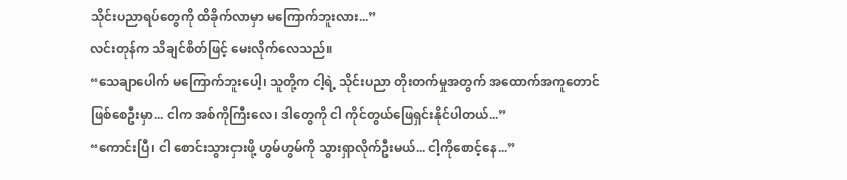သိုင်းပညာရပ်တွေကို ထိခိုက်လာမှာ မကြောက်ဘူးလား...”
လင်းတုန်က သိချင်စိတ်ဖြင့် မေးလိုက်လေသည်။
“သေချာပေါက် မကြောက်ဘူးပေါ့၊ သူတို့က ငါ့ရဲ့ သိုင်းပညာ တိုးတက်မှုအတွက် အထောက်အကူတောင် ဖြစ်စေဦးမှာ... ငါက အစ်ကိုကြီးလေ၊ ဒါတွေကို ငါ ကိုင်တွယ်ဖြေရှင်းနိုင်ပါတယ်...”
“ကောင်းပြီ၊ ငါ စောင်းသွားငှားဖို့ ဟွမ်ဟွမ်ကို သွားရှာလိုက်ဦးမယ်... ငါ့ကိုစောင့်နေ...”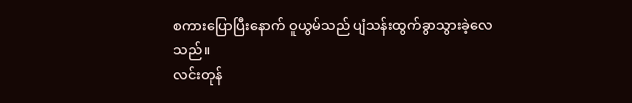စကားပြောပြီးနောက် ဝူယွမ်သည် ပျံသန်းထွက်ခွာသွားခဲ့လေသည်။
လင်းတုန်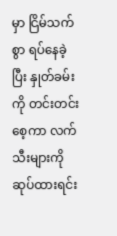မှာ ငြိမ်သက်စွာ ရပ်နေခဲ့ပြီး နှုတ်ခမ်းကို တင်းတင်းစေ့ကာ လက်သီးများကို ဆုပ်ထားရင်း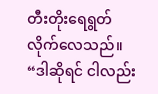တီးတိုးရေရွတ်လိုက်လေသည်။ “ဒါဆိုရင် ငါလည်း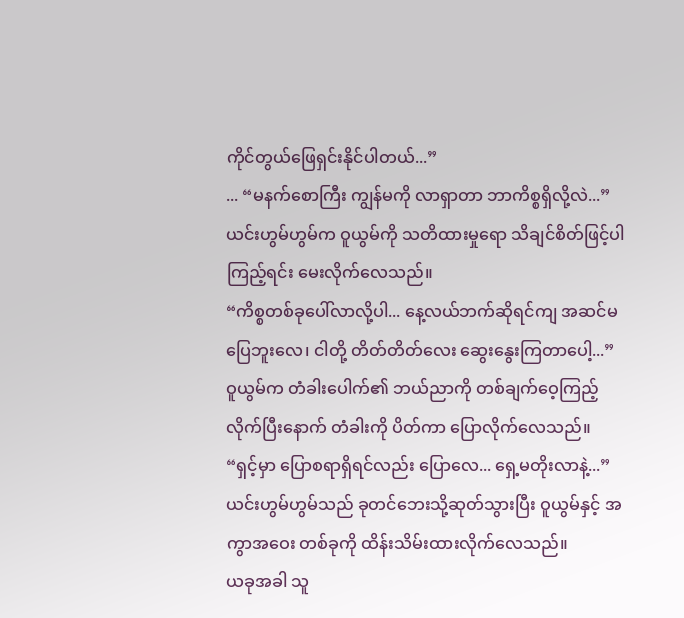ကိုင်တွယ်ဖြေရှင်းနိုင်ပါတယ်...”
... “မနက်စောကြီး ကျွန်မကို လာရှာတာ ဘာကိစ္စရှိလို့လဲ...”
ယင်းဟွမ်ဟွမ်က ဝူယွမ်ကို သတိထားမှုရော သိချင်စိတ်ဖြင့်ပါ ကြည့်ရင်း မေးလိုက်လေသည်။
“ကိစ္စတစ်ခုပေါ်လာလို့ပါ... နေ့လယ်ဘက်ဆိုရင်ကျ အဆင်မပြေဘူးလေ၊ ငါတို့ တိတ်တိတ်လေး ဆွေးနွေးကြတာပေါ့...” ဝူယွမ်က တံခါးပေါက်၏ ဘယ်ညာကို တစ်ချက်ဝေ့ကြည့်လိုက်ပြီးနောက် တံခါးကို ပိတ်ကာ ပြောလိုက်လေသည်။
“ရှင့်မှာ ပြောစရာရှိရင်လည်း ပြောလေ... ရှေ့မတိုးလာနဲ့...”
ယင်းဟွမ်ဟွမ်သည် ခုတင်ဘေးသို့ဆုတ်သွားပြီး ဝူယွမ်နှင့် အကွာအဝေး တစ်ခုကို ထိန်းသိမ်းထားလိုက်လေသည်။
ယခုအခါ သူ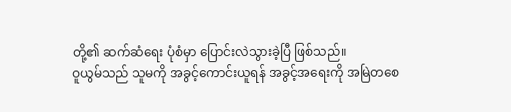တို့၏ ဆက်ဆံရေး ပုံစံမှာ ပြောင်းလဲသွားခဲ့ပြီ ဖြစ်သည်။
ဝူယွမ်သည် သူမကို အခွင့်ကောင်းယူရန် အခွင့်အရေးကို အမြဲတစေ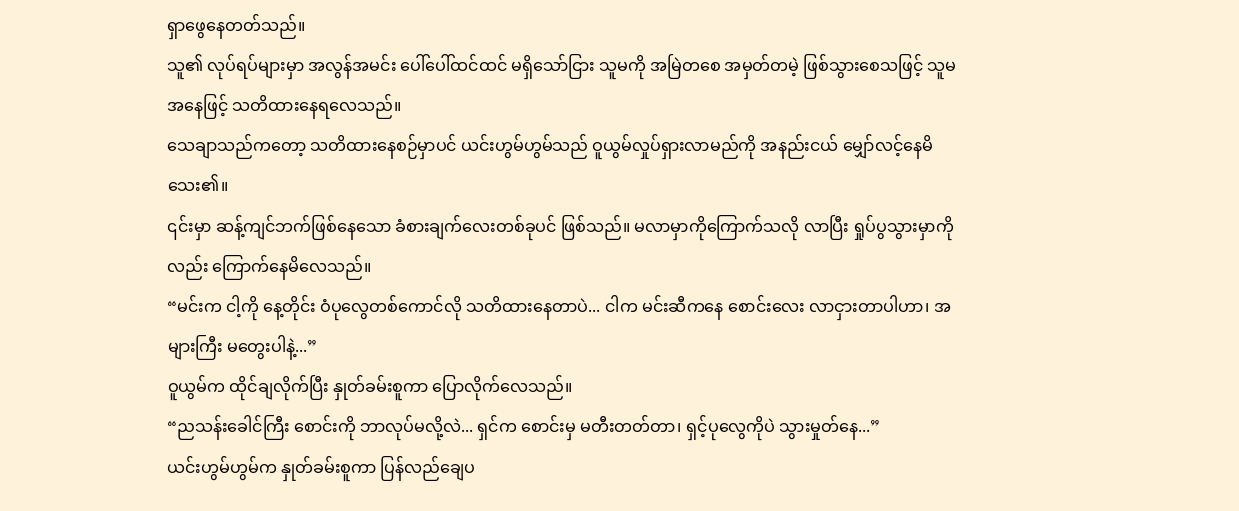ရှာဖွေနေတတ်သည်။
သူ၏ လုပ်ရပ်များမှာ အလွန်အမင်း ပေါ်ပေါ်ထင်ထင် မရှိသော်ငြား သူမကို အမြဲတစေ အမှတ်တမဲ့ ဖြစ်သွားစေသဖြင့် သူမအနေဖြင့် သတိထားနေရလေသည်။
သေချာသည်ကတော့ သတိထားနေစဉ်မှာပင် ယင်းဟွမ်ဟွမ်သည် ဝူယွမ်လှုပ်ရှားလာမည်ကို အနည်းငယ် မျှော်လင့်နေမိသေး၏။
၎င်းမှာ ဆန့်ကျင်ဘက်ဖြစ်နေသော ခံစားချက်လေးတစ်ခုပင် ဖြစ်သည်။ မလာမှာကိုကြောက်သလို လာပြီး ရှုပ်ပွသွားမှာကိုလည်း ကြောက်နေမိလေသည်။
“မင်းက ငါ့ကို နေ့တိုင်း ဝံပုလွေတစ်ကောင်လို သတိထားနေတာပဲ... ငါက မင်းဆီကနေ စောင်းလေး လာငှားတာပါဟာ၊ အများကြီး မတွေးပါနဲ့...”
ဝူယွမ်က ထိုင်ချလိုက်ပြီး နှုတ်ခမ်းစူကာ ပြောလိုက်လေသည်။
“ညသန်းခေါင်ကြီး စောင်းကို ဘာလုပ်မလို့လဲ... ရှင်က စောင်းမှ မတီးတတ်တာ၊ ရှင့်ပုလွေကိုပဲ သွားမှုတ်နေ...”
ယင်းဟွမ်ဟွမ်က နှုတ်ခမ်းစူကာ ပြန်လည်ချေပ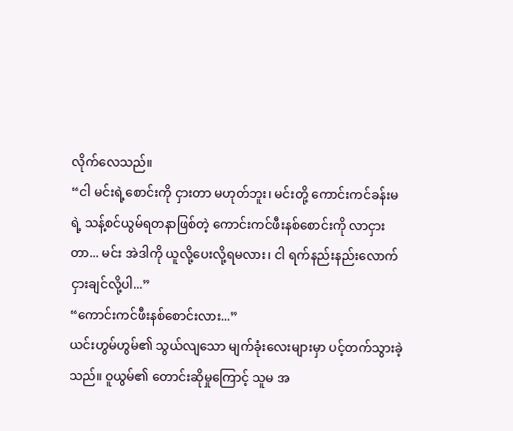လိုက်လေသည်။
“ငါ မင်းရဲ့စောင်းကို ငှားတာ မဟုတ်ဘူး၊ မင်းတို့ ကောင်းကင်ခန်းမရဲ့ သန့်စင်ယွမ်ရတနာဖြစ်တဲ့ ကောင်းကင်ဖီးနစ်စောင်းကို လာငှားတာ... မင်း အဲဒါကို ယူလို့ပေးလို့ရမလား၊ ငါ ရက်နည်းနည်းလောက် ငှားချင်လို့ပါ...”
“ကောင်းကင်ဖီးနစ်စောင်းလား...”
ယင်းဟွမ်ဟွမ်၏ သွယ်လျသော မျက်ခုံးလေးများမှာ ပင့်တက်သွားခဲ့သည်။ ဝူယွမ်၏ တောင်းဆိုမှုကြောင့် သူမ အ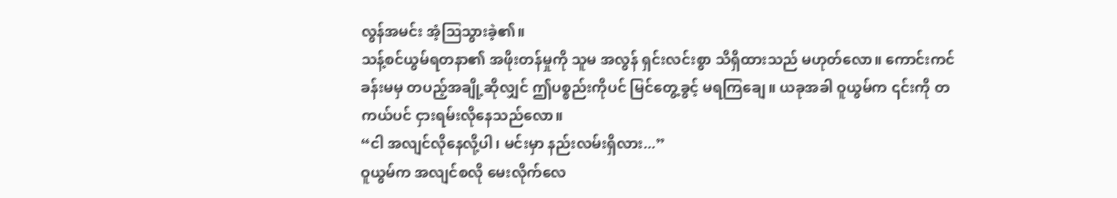လွန်အမင်း အံ့ဩသွားခဲ့၏။
သန့်စင်ယွမ်ရတနာ၏ အဖိုးတန်မှုကို သူမ အလွန် ရှင်းလင်းစွာ သိရှိထားသည် မဟုတ်လော။ ကောင်းကင်ခန်းမမှ တပည့်အချို့ဆိုလျှင် ဤပစ္စည်းကိုပင် မြင်တွေ့ခွင့် မရကြချေ။ ယခုအခါ ဝူယွမ်က ၎င်းကို တကယ်ပင် ငှားရမ်းလိုနေသည်လော။
“ငါ အလျင်လိုနေလို့ပါ၊ မင်းမှာ နည်းလမ်းရှိလား...”
ဝူယွမ်က အလျင်စလို မေးလိုက်လေ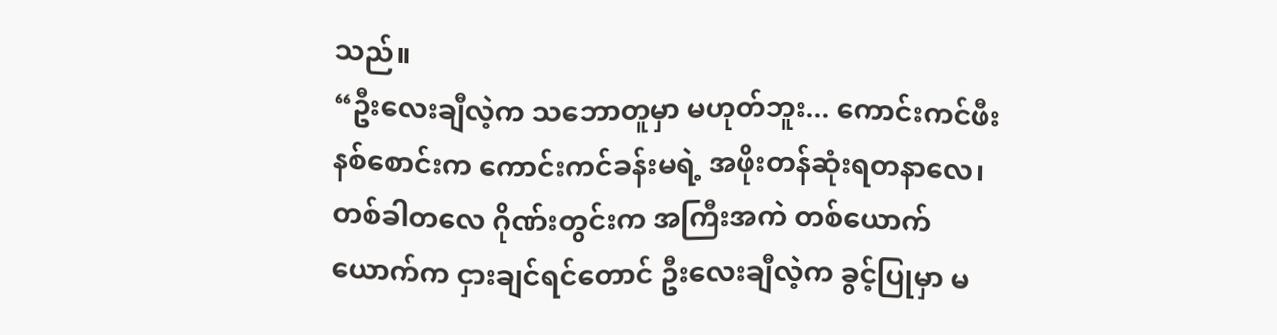သည်။
“ဦးလေးချီလဲ့က သဘောတူမှာ မဟုတ်ဘူး... ကောင်းကင်ဖီးနစ်စောင်းက ကောင်းကင်ခန်းမရဲ့ အဖိုးတန်ဆုံးရတနာလေ၊ တစ်ခါတလေ ဂိုဏ်းတွင်းက အကြီးအကဲ တစ်ယောက်ယောက်က ငှားချင်ရင်တောင် ဦးလေးချီလဲ့က ခွင့်ပြုမှာ မ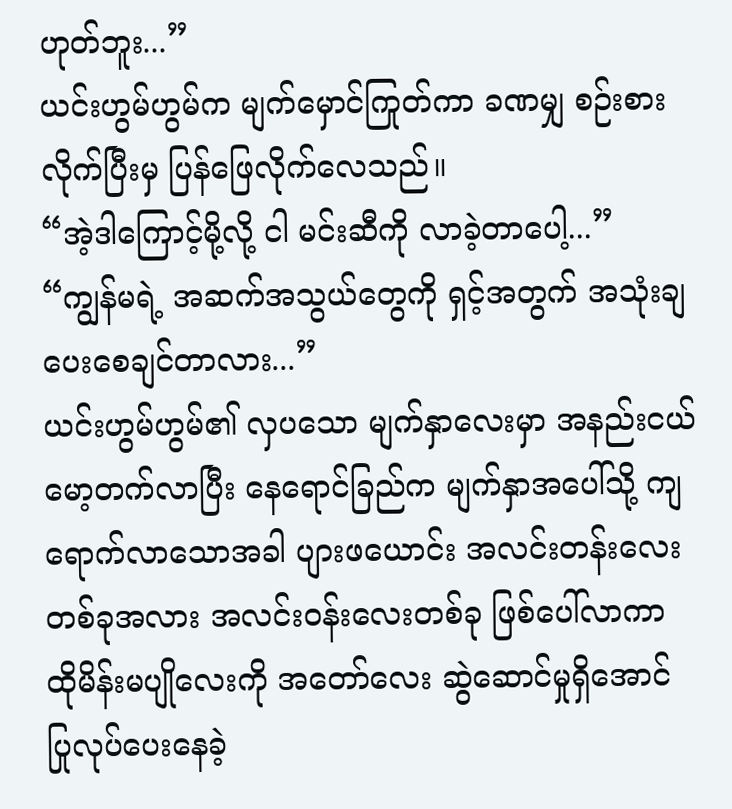ဟုတ်ဘူး...”
ယင်းဟွမ်ဟွမ်က မျက်မှောင်ကြုတ်ကာ ခဏမျှ စဉ်းစားလိုက်ပြီးမှ ပြန်ဖြေလိုက်လေသည်။
“အဲ့ဒါကြောင့်မို့လို့ ငါ မင်းဆီကို လာခဲ့တာပေါ့...”
“ကျွန်မရဲ့ အဆက်အသွယ်တွေကို ရှင့်အတွက် အသုံးချပေးစေချင်တာလား...”
ယင်းဟွမ်ဟွမ်၏ လှပသော မျက်နှာလေးမှာ အနည်းငယ် မော့တက်လာပြီး နေရောင်ခြည်က မျက်နှာအပေါ်သို့ ကျရောက်လာသောအခါ ပျားဖယောင်း အလင်းတန်းလေးတစ်ခုအလား အလင်းဝန်းလေးတစ်ခု ဖြစ်ပေါ်လာကာ ထိုမိန်းမပျိုလေးကို အတော်လေး ဆွဲဆောင်မှုရှိအောင် ပြုလုပ်ပေးနေခဲ့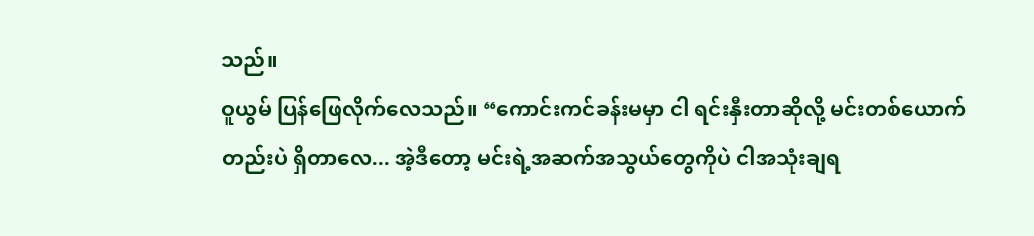သည်။
ဝူယွမ် ပြန်ဖြေလိုက်လေသည်။ “ကောင်းကင်ခန်းမမှာ ငါ ရင်းနှီးတာဆိုလို့ မင်းတစ်ယောက်တည်းပဲ ရှိတာလေ... အဲ့ဒီတော့ မင်းရဲ့အဆက်အသွယ်တွေကိုပဲ ငါအသုံးချရ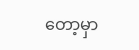တော့မှာ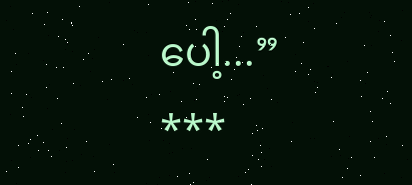ပေါ့...”
***